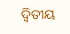ଦ୍ୱିତୀୟ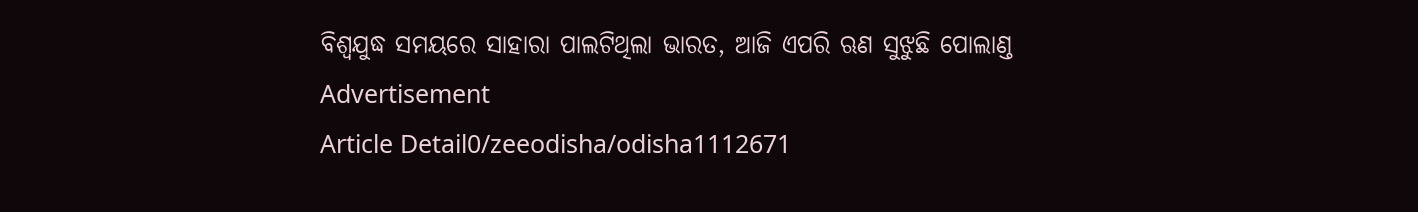ବିଶ୍ୱଯୁଦ୍ଧ ସମୟରେ ସାହାରା ପାଲଟିଥିଲା ଭାରତ, ଆଜି ଏପରି ଋଣ ସୁଝୁଛି ପୋଲାଣ୍ଡ
Advertisement
Article Detail0/zeeodisha/odisha1112671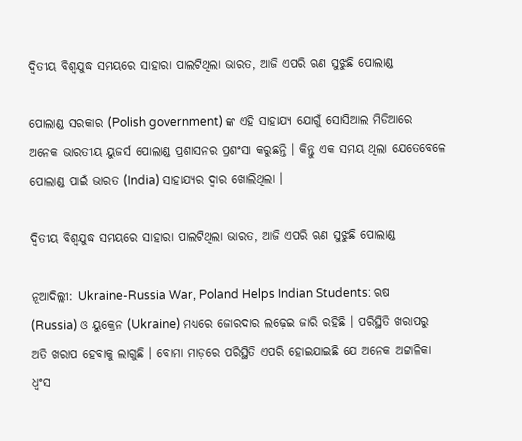ଦ୍ୱିତୀୟ ବିଶ୍ୱଯୁଦ୍ଧ ସମୟରେ ସାହାରା ପାଲଟିଥିଲା ଭାରତ, ଆଜି ଏପରି ଋଣ ସୁଝୁଛି ପୋଲାଣ୍ଡ

ପୋଲାଣ୍ଡ ସରକାର (Polish government) ଙ୍କ ଏହି ସାହାଯ୍ୟ ଯୋଗୁଁ ସୋସିଆଲ ମିଡିଆରେ ଅନେକ ଭାରତୀୟ ୟୁଜର୍ସ ପୋଲାଣ୍ଡ ପ୍ରଶାସନର ପ୍ରଶଂସା କରୁଛନ୍ତି । କିନ୍ତୁ ଏକ ସମୟ ଥିଲା ଯେତେବେଳେ ପୋଲାଣ୍ଡ ପାଇଁ ଭାରତ (India) ସାହାଯ୍ୟର ଦ୍ୱାର ଖୋଲିଥିଲା ।

ଦ୍ୱିତୀୟ ବିଶ୍ୱଯୁଦ୍ଧ ସମୟରେ ସାହାରା ପାଲଟିଥିଲା ଭାରତ, ଆଜି ଏପରି ଋଣ ସୁଝୁଛି ପୋଲାଣ୍ଡ

ନୂଆଦିଲ୍ଲୀ: Ukraine-Russia War, Poland Helps Indian Students: ଋଷ (Russia) ଓ ୟୁକ୍ରେନ (Ukraine) ମଧ୍ୟରେ ଜୋରଦାର ଲଢ଼େଇ ଜାରି ରହିଛି । ପରିସ୍ଥିତି ଖରାପରୁ ଅତି ଖରାପ ହେବାକୁ ଲାଗୁଛି । ବୋମା ମାଡ଼ରେ ପରିସ୍ଥିତି ଏପରି ହୋଇଯାଇଛି ଯେ ଅନେକ ଅଟ୍ଟାଳିକା ଧ୍ୱଂସ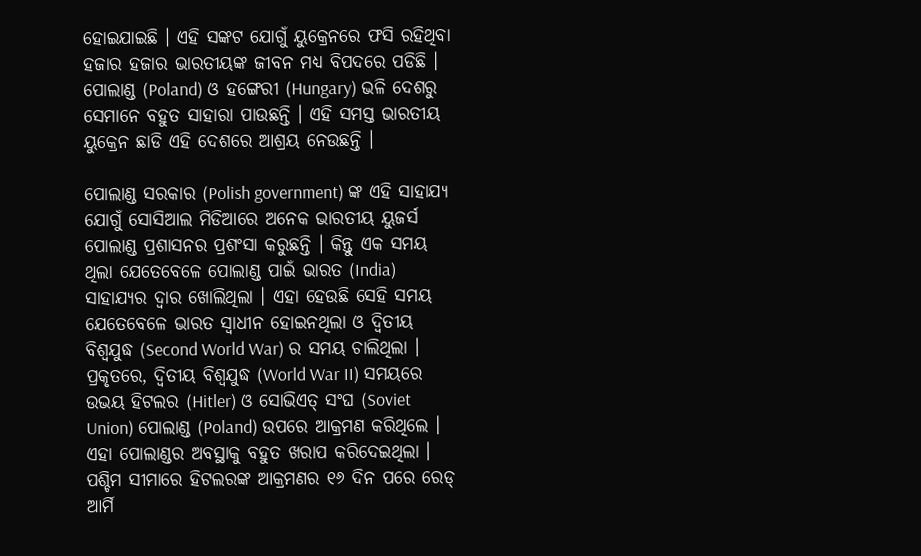ହୋଇଯାଇଛି । ଏହି ସଙ୍କଟ ଯୋଗୁଁ ୟୁକ୍ରେନରେ ଫସି ରହିଥିବା ହଜାର ହଜାର ଭାରତୀୟଙ୍କ ଜୀବନ ମଧ୍ୟ ବିପଦରେ ପଡିଛି । ପୋଲାଣ୍ଡ (Poland) ଓ ହଙ୍ଗେରୀ (Hungary) ଭଳି ଦେଶରୁ ସେମାନେ ବହୁତ ସାହାରା ପାଉଛନ୍ତି । ଏହି ସମସ୍ତ ଭାରତୀୟ ୟୁକ୍ରେନ ଛାଡି ଏହି ଦେଶରେ ଆଶ୍ରୟ ନେଉଛନ୍ତି ।

ପୋଲାଣ୍ଡ ସରକାର (Polish government) ଙ୍କ ଏହି ସାହାଯ୍ୟ ଯୋଗୁଁ ସୋସିଆଲ ମିଡିଆରେ ଅନେକ ଭାରତୀୟ ୟୁଜର୍ସ ପୋଲାଣ୍ଡ ପ୍ରଶାସନର ପ୍ରଶଂସା କରୁଛନ୍ତି । କିନ୍ତୁ ଏକ ସମୟ ଥିଲା ଯେତେବେଳେ ପୋଲାଣ୍ଡ ପାଇଁ ଭାରତ (India) ସାହାଯ୍ୟର ଦ୍ୱାର ଖୋଲିଥିଲା । ଏହା ହେଉଛି ସେହି ସମୟ ଯେତେବେଳେ ଭାରତ ସ୍ୱାଧୀନ ହୋଇନଥିଲା ଓ ଦ୍ୱିତୀୟ ବିଶ୍ୱଯୁଦ୍ଧ (Second World War) ର ସମୟ ଚାଲିଥିଲା । ପ୍ରକୃତରେ, ଦ୍ୱିତୀୟ ବିଶ୍ୱଯୁଦ୍ଧ (World War II) ସମୟରେ ଉଭୟ ହିଟଲର (Hitler) ଓ ସୋଭିଏତ୍ ସଂଘ (Soviet Union) ପୋଲାଣ୍ଡ (Poland) ଉପରେ ଆକ୍ରମଣ କରିଥିଲେ । ଏହା ପୋଲାଣ୍ଡର ଅବସ୍ଥାକୁ ବହୁତ ଖରାପ କରିଦେଇଥିଲା । ପଶ୍ଚିମ ସୀମାରେ ହିଟଲରଙ୍କ ଆକ୍ରମଣର ୧୬ ଦିନ ପରେ ରେଡ୍ ଆର୍ମି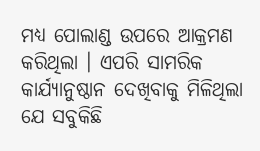ମଧ୍ୟ ପୋଲାଣ୍ଡ ଉପରେ ଆକ୍ରମଣ କରିଥିଲା । ଏପରି ସାମରିକ କାର୍ଯ୍ୟାନୁଷ୍ଠାନ ଦେଖିବାକୁ ମିଳିଥିଲା ଯେ ସବୁକିଛି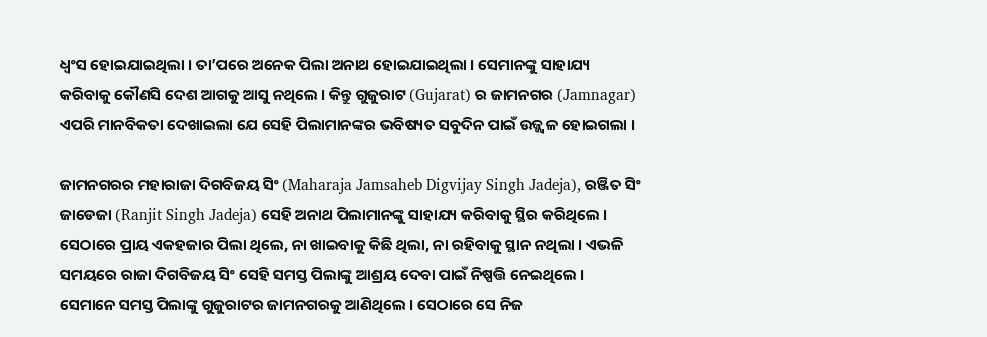ଧ୍ୱଂସ ହୋଇଯାଇଥିଲା । ତା’ପରେ ଅନେକ ପିଲା ଅନାଥ ହୋଇଯାଇଥିଲା । ସେମାନଙ୍କୁ ସାହାଯ୍ୟ କରିବାକୁ କୌଣସି ଦେଶ ଆଗକୁ ଆସୁ ନଥିଲେ । କିନ୍ତୁ ଗୁଜୁରାଟ (Gujarat) ର ଜାମନଗର (Jamnagar) ଏପରି ମାନବିକତା ଦେଖାଇଲା ଯେ ସେହି ପିଲାମାନଙ୍କର ଭବିଷ୍ୟତ ସବୁଦିନ ପାଇଁ ଉଜ୍ଜ୍ୱଳ ହୋଇଗଲା ।

ଜାମନଗରର ମହାରାଜା ଦିଗବିଜୟ ସିଂ (Maharaja Jamsaheb Digvijay Singh Jadeja), ରଞ୍ଜିତ ସିଂ ଜାଡେଜା (Ranjit Singh Jadeja) ସେହି ଅନାଥ ପିଲାମାନଙ୍କୁ ସାହାଯ୍ୟ କରିବାକୁ ସ୍ଥିର କରିଥିଲେ । ସେଠାରେ ପ୍ରାୟ ଏକହଜାର ପିଲା ଥିଲେ, ନା ଖାଇବାକୁ କିଛି ଥିଲା, ନା ରହିବାକୁ ସ୍ଥାନ ନଥିଲା । ଏଭଳି ସମୟରେ ରାଜା ଦିଗବିଜୟ ସିଂ ସେହି ସମସ୍ତ ପିଲାଙ୍କୁ ଆଶ୍ରୟ ଦେବା ପାଇଁ ନିଷ୍ପତ୍ତି ନେଇଥିଲେ । ସେମାନେ ସମସ୍ତ ପିଲାଙ୍କୁ ଗୁଜୁରାଟର ଜାମନଗରକୁ ଆଣିଥିଲେ । ସେଠାରେ ସେ ନିଜ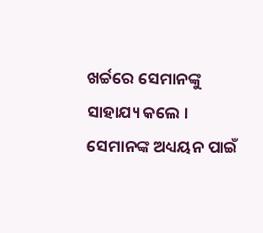ଖର୍ଚ୍ଚରେ ସେମାନଙ୍କୁ ସାହାଯ୍ୟ କଲେ । ସେମାନଙ୍କ ଅଧ୍ୟୟନ ପାଇଁ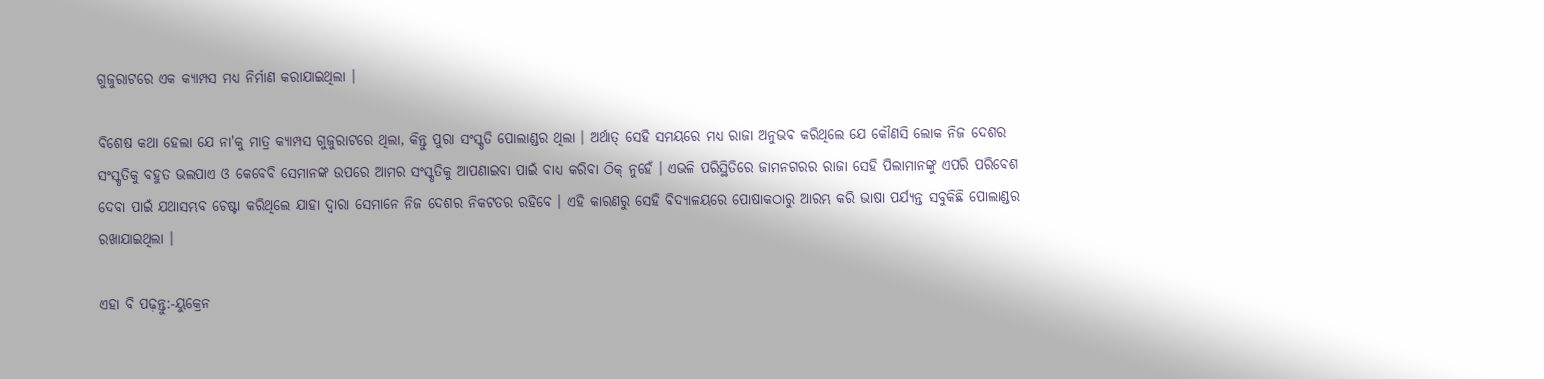ଗୁଜୁରାଟରେ ଏକ କ୍ୟାମ୍ପସ ମଧ୍ୟ ନିର୍ମାଣ କରାଯାଇଥିଲା ।

ବିଶେଷ କଥା ହେଲା ଯେ ନା'କୁ ମାତ୍ର କ୍ୟାମ୍ପସ ଗୁଜୁରାଟରେ ଥିଲା, କିନ୍ତୁ ପୁରା ସଂସ୍କୃତି ପୋଲାଣ୍ଡର ଥିଲା । ଅର୍ଥାତ୍ ସେହି ସମୟରେ ମଧ୍ୟ ରାଜା ଅନୁଭବ କରିଥିଲେ ଯେ କୌଣସି ଲୋକ ନିଜ ଦେଶର ସଂସ୍କୃତିକୁ ବହୁତ ଭଲପାଏ ଓ କେବେବି ସେମାନଙ୍କ ଉପରେ ଆମର ସଂସ୍କୃତିକୁ ଆପଣାଇବା ପାଇଁ ବାଧ୍ୟ କରିବା ଠିକ୍ ନୁହେଁ । ଏଭଳି ପରିସ୍ଥିତିରେ ଜାମନଗରର ରାଜା ସେହି ପିଲାମାନଙ୍କୁ ଏପରି ପରିବେଶ ଦେବା ପାଇଁ ଯଥାସମ୍ଭବ ଚେଷ୍ଟା କରିଥିଲେ ଯାହା ଦ୍ୱାରା ସେମାନେ ନିଜ ଦେଶର ନିକଟତର ରହିବେ । ଏହି କାରଣରୁ ସେହି ବିଦ୍ୟାଳୟରେ ପୋଷାକଠାରୁ ଆରମ୍ଭ କରି ଭାଷା ପର୍ଯ୍ୟନ୍ତ ସବୁକିଛି ପୋଲାଣ୍ଡର ରଖାଯାଇଥିଲା ।

ଏହା ବି ପଢ଼ନ୍ତୁ:-ୟୁକ୍ରେନ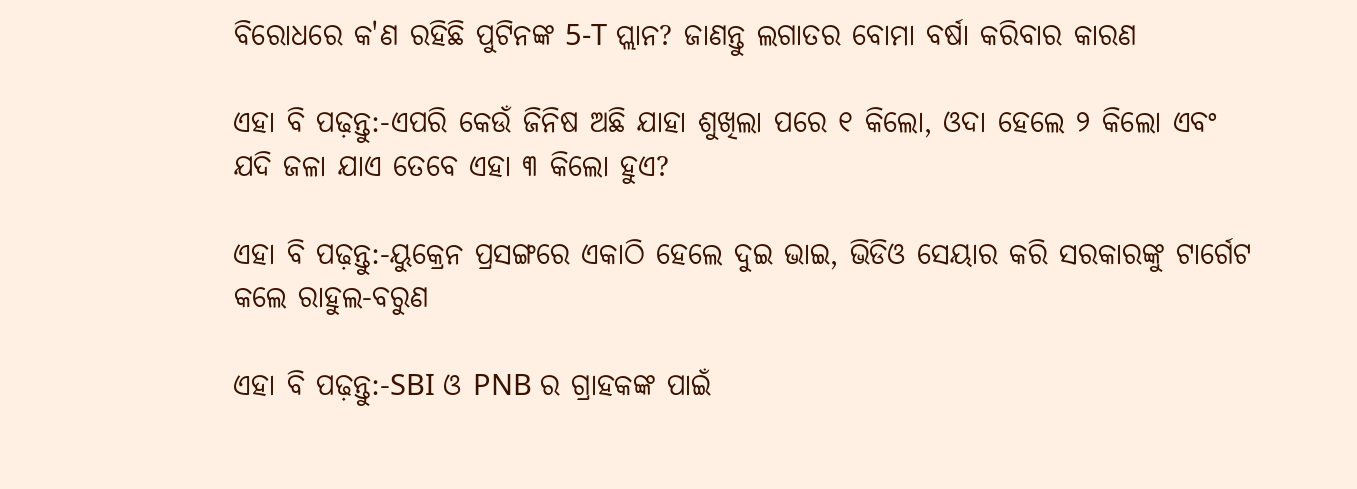ବିରୋଧରେ କ'ଣ ରହିଛି ପୁଟିନଙ୍କ 5-T ପ୍ଲାନ? ଜାଣନ୍ତୁ ଲଗାତର ବୋମା ବର୍ଷା କରିବାର କାରଣ

ଏହା ବି ପଢ଼ନ୍ତୁ:-ଏପରି କେଉଁ ଜିନିଷ ଅଛି ଯାହା ଶୁଖିଲା ପରେ ୧ କିଲୋ, ଓଦା ହେଲେ ୨ କିଲୋ ଏବଂ ଯଦି ଜଳା ଯାଏ ତେବେ ଏହା ୩ କିଲୋ ହୁଏ?

ଏହା ବି ପଢ଼ନ୍ତୁ:-ୟୁକ୍ରେନ ପ୍ରସଙ୍ଗରେ ଏକାଠି ହେଲେ ଦୁଇ ଭାଇ, ଭିଡିଓ ସେୟାର କରି ସରକାରଙ୍କୁ ଟାର୍ଗେଟ କଲେ ରାହୁଲ-ବରୁଣ

ଏହା ବି ପଢ଼ନ୍ତୁ:-SBI ଓ PNB ର ଗ୍ରାହକଙ୍କ ପାଇଁ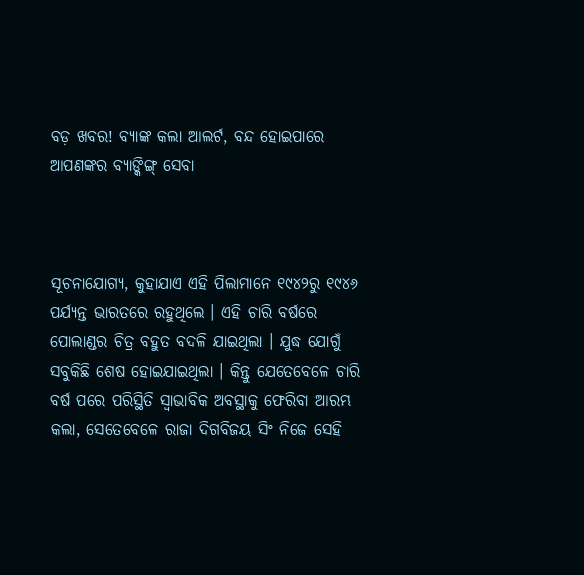ବଡ଼ ଖବର! ବ୍ୟାଙ୍କ କଲା ଆଲର୍ଟ, ବନ୍ଦ ହୋଇପାରେ ଆପଣଙ୍କର ବ୍ୟାଙ୍କିଙ୍ଗ୍ ସେବା



ସୂଚନାଯୋଗ୍ୟ, କୁହାଯାଏ ଏହି ପିଲାମାନେ ୧୯୪୨ରୁ ୧୯୪୬ ପର୍ଯ୍ୟନ୍ତ ଭାରତରେ ରହୁଥିଲେ । ଏହି ଚାରି ବର୍ଷରେ ପୋଲାଣ୍ଡର ଚିତ୍ର ବହୁତ ବଦଳି ଯାଇଥିଲା । ଯୁଦ୍ଧ ଯୋଗୁଁ ସବୁକିଛି ଶେଷ ହୋଇଯାଇଥିଲା । କିନ୍ତୁ ଯେତେବେଳେ ଚାରି ବର୍ଷ ପରେ ପରିସ୍ଥିତି ସ୍ୱାଭାବିକ ଅବସ୍ଥାକୁ ଫେରିବା ଆରମ୍ଭ କଲା, ସେତେବେଳେ ରାଜା ଦିଗବିଜୟ ସିଂ ନିଜେ ସେହି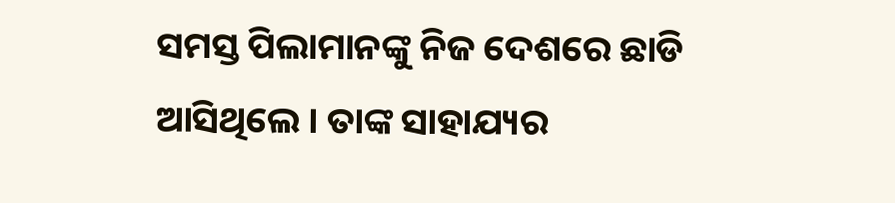ସମସ୍ତ ପିଲାମାନଙ୍କୁ ନିଜ ଦେଶରେ ଛାଡି ଆସିଥିଲେ । ତାଙ୍କ ସାହାଯ୍ୟର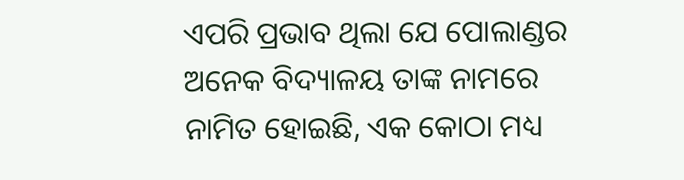ଏପରି ପ୍ରଭାବ ଥିଲା ଯେ ପୋଲାଣ୍ଡର ଅନେକ ବିଦ୍ୟାଳୟ ତାଙ୍କ ନାମରେ ନାମିତ ହୋଇଛି, ଏକ କୋଠା ମଧ୍ୟ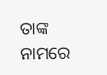ତାଙ୍କ ନାମରେ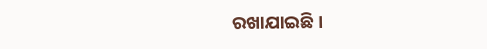ରଖାଯାଇଛି ।